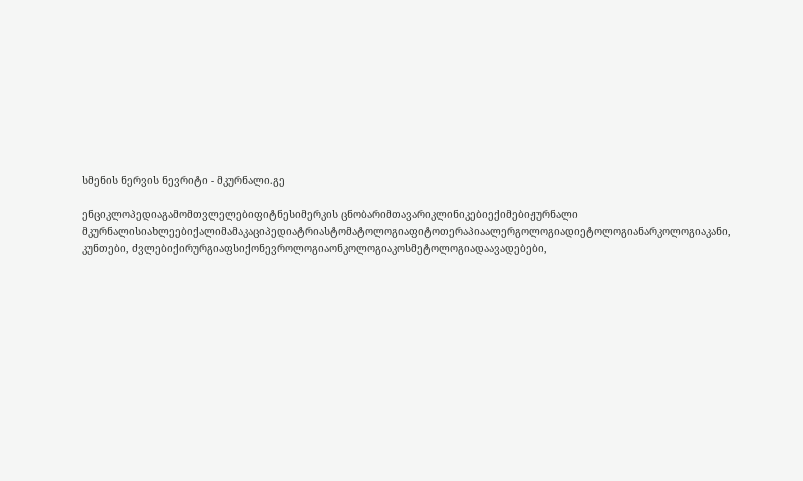სმენის ნერვის ნევრიტი - მკურნალი.გე

ენციკლოპედიაგამომთვლელებიფიტნესიმერკის ცნობარიმთავარიკლინიკებიექიმებიჟურნალი მკურნალისიახლეებიქალიმამაკაციპედიატრიასტომატოლოგიაფიტოთერაპიაალერგოლოგიადიეტოლოგიანარკოლოგიაკანი, კუნთები, ძვლებიქირურგიაფსიქონევროლოგიაონკოლოგიაკოსმეტოლოგიადაავადებები,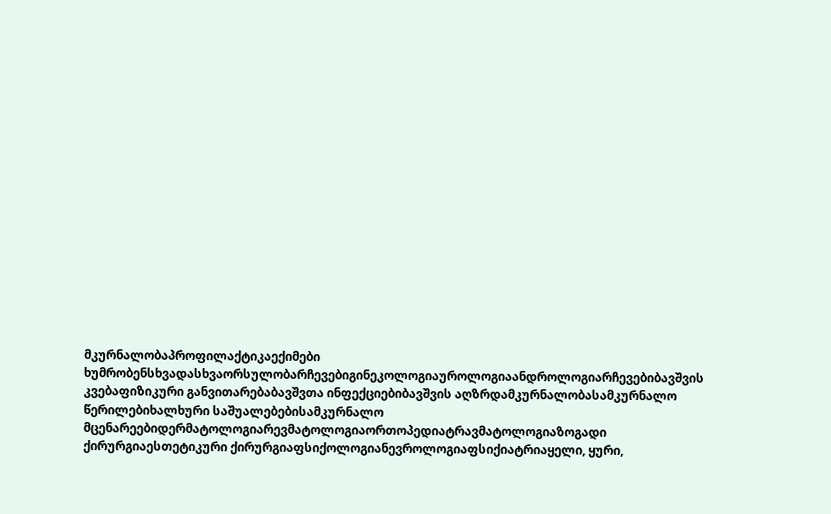მკურნალობაპროფილაქტიკაექიმები ხუმრობენსხვადასხვაორსულობარჩევებიგინეკოლოგიაუროლოგიაანდროლოგიარჩევებიბავშვის კვებაფიზიკური განვითარებაბავშვთა ინფექციებიბავშვის აღზრდამკურნალობასამკურნალო წერილებიხალხური საშუალებებისამკურნალო მცენარეებიდერმატოლოგიარევმატოლოგიაორთოპედიატრავმატოლოგიაზოგადი ქირურგიაესთეტიკური ქირურგიაფსიქოლოგიანევროლოგიაფსიქიატრიაყელი, ყური,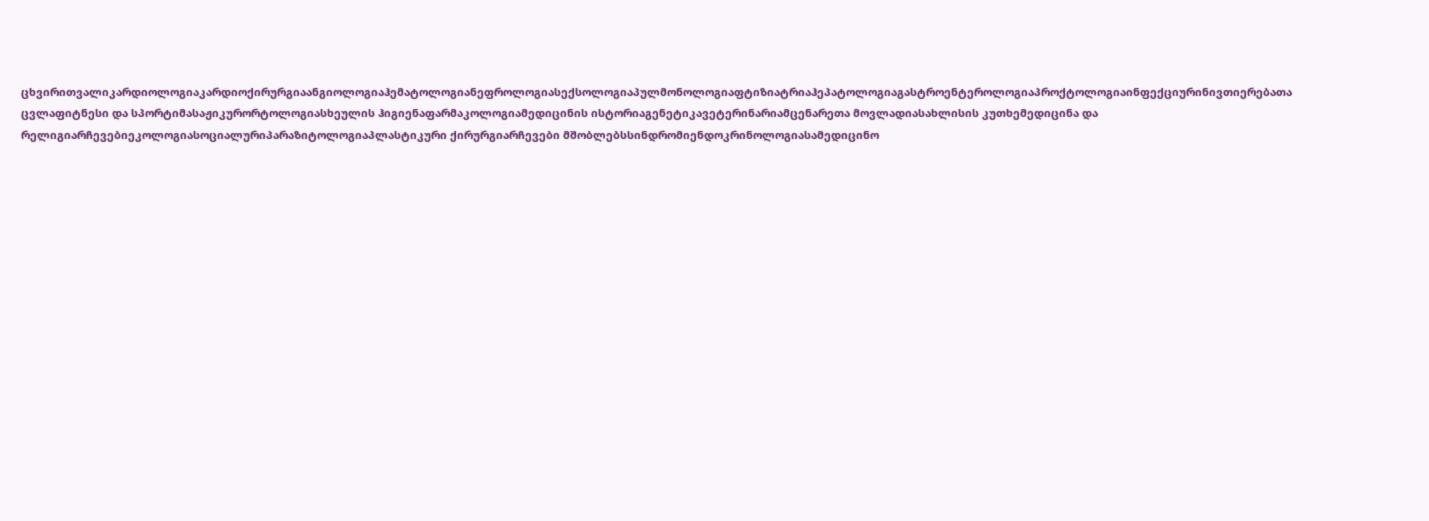ცხვირითვალიკარდიოლოგიაკარდიოქირურგიაანგიოლოგიაჰემატოლოგიანეფროლოგიასექსოლოგიაპულმონოლოგიაფტიზიატრიაჰეპატოლოგიაგასტროენტეროლოგიაპროქტოლოგიაინფექციურინივთიერებათა ცვლაფიტნესი და სპორტიმასაჟიკურორტოლოგიასხეულის ჰიგიენაფარმაკოლოგიამედიცინის ისტორიაგენეტიკავეტერინარიამცენარეთა მოვლადიასახლისის კუთხემედიცინა და რელიგიარჩევებიეკოლოგიასოციალურიპარაზიტოლოგიაპლასტიკური ქირურგიარჩევები მშობლებსსინდრომიენდოკრინოლოგიასამედიცინო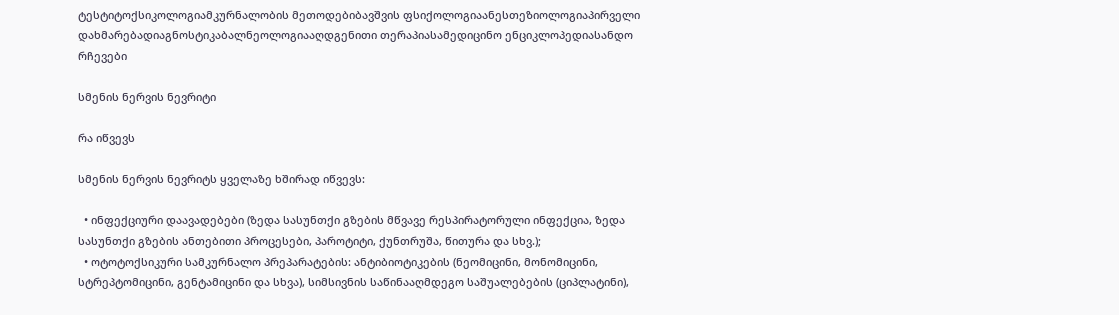ტესტიტოქსიკოლოგიამკურნალობის მეთოდებიბავშვის ფსიქოლოგიაანესთეზიოლოგიაპირველი დახმარებადიაგნოსტიკაბალნეოლოგიააღდგენითი თერაპიასამედიცინო ენციკლოპედიასანდო რჩევები

სმენის ნერვის ნევრიტი

რა იწვევს

სმენის ნერვის ნევრიტს ყველაზე ხშირად იწვევს:

  • ინფექციური დაავადებები (ზედა სასუნთქი გზების მწვავე რესპირატორული ინფექცია, ზედა სასუნთქი გზების ანთებითი პროცესები, პაროტიტი, ქუნთრუშა, წითურა და სხვ.);
  • ოტოტოქსიკური სამკურნალო პრეპარატების: ანტიბიოტიკების (ნეომიცინი, მონომიცინი, სტრეპტომიცინი, გენტამიცინი და სხვა), სიმსივნის საწინააღმდეგო საშუალებების (ციპლატინი),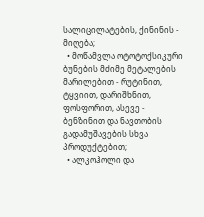სალიცილატების, ქინინის - მიღება;
  • მოწამვლა ოტოტოქსიკური ბუნების მძიმე მეტალების მარილებით - რუტინით, ტყვიით, დარიშხნით, ფოსფორით, ასევე - ბენზინით და ნავთობის გადამუშავების სხვა პროდუქტებით;
  • ალკოჰოლი და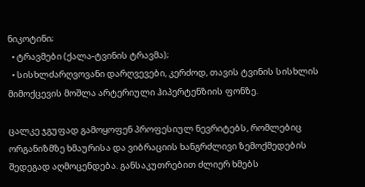ნიკოტინი;
  • ტრავმები (ქალა-ტვინის ტრავმა);
  • სისხლძარღვოვანი დარღვევები, კერძოდ, თავის ტვინის სისხლის მიმოქცევის მოშლა არტერიული ჰიპერტენზიის ფონზე.

ცალკე ჯგუფად გამოყოფენ პროფესიულ ნევრიტებს, რომლებიც ორგანიზმზე ხმაურისა და ვიბრაციის ხანგრძლივი ზემოქმედების შედეგად აღმოცენდება. განსაკუთრებით ძლიერ ხმებს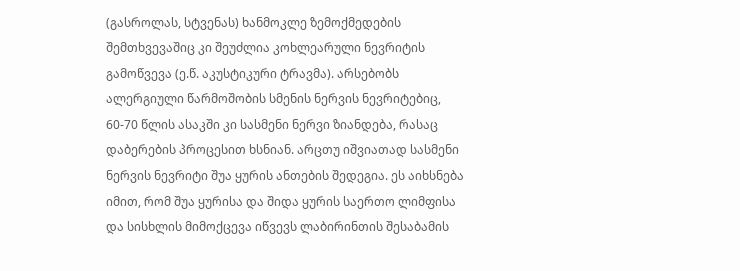(გასროლას, სტვენას) ხანმოკლე ზემოქმედების შემთხვევაშიც კი შეუძლია კოხლეარული ნევრიტის გამოწვევა (ე.წ. აკუსტიკური ტრავმა). არსებობს ალერგიული წარმოშობის სმენის ნერვის ნევრიტებიც, 60-70 წლის ასაკში კი სასმენი ნერვი ზიანდება, რასაც დაბერების პროცესით ხსნიან. არცთუ იშვიათად სასმენი ნერვის ნევრიტი შუა ყურის ანთების შედეგია. ეს აიხსნება იმით, რომ შუა ყურისა და შიდა ყურის საერთო ლიმფისა და სისხლის მიმოქცევა იწვევს ლაბირინთის შესაბამის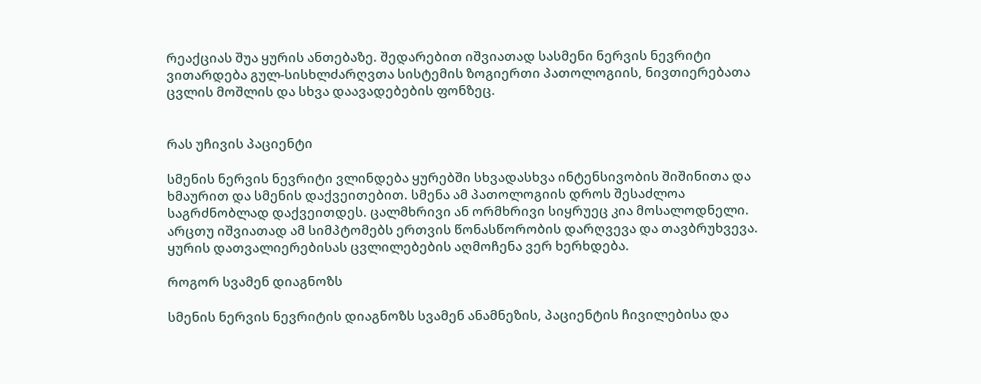რეაქციას შუა ყურის ანთებაზე. შედარებით იშვიათად სასმენი ნერვის ნევრიტი ვითარდება გულ-სისხლძარღვთა სისტემის ზოგიერთი პათოლოგიის, ნივთიერებათა ცვლის მოშლის და სხვა დაავადებების ფონზეც.


რას უჩივის პაციენტი

სმენის ნერვის ნევრიტი ვლინდება ყურებში სხვადასხვა ინტენსივობის შიშინითა და ხმაურით და სმენის დაქვეითებით. სმენა ამ პათოლოგიის დროს შესაძლოა საგრძნობლად დაქვეითდეს. ცალმხრივი ან ორმხრივი სიყრუეც კია მოსალოდნელი. არცთუ იშვიათად ამ სიმპტომებს ერთვის წონასწორობის დარღვევა და თავბრუხვევა. ყურის დათვალიერებისას ცვლილებების აღმოჩენა ვერ ხერხდება.

როგორ სვამენ დიაგნოზს

სმენის ნერვის ნევრიტის დიაგნოზს სვამენ ანამნეზის, პაციენტის ჩივილებისა და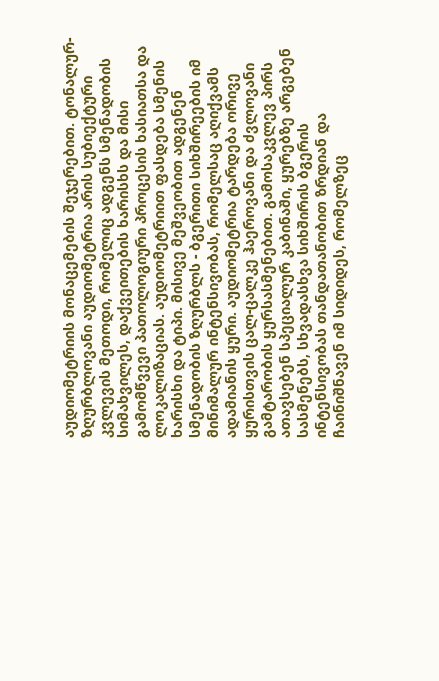აუდიომეტრიის მონაცემების შეჯერებით. ტონალურ-ზღურბლოვანი აუდიომეტრია არის სუბიექტური კვლევის მეთოდი, რომელიც ადგენს სმენადობის სიმახვილეს, დაქვეითების ხარისხს და მისი გამომწვევი პათოლოგიური პროცესის ხასიათსა და ლოკალიზაციას. აუდიომეტრიით ფასდება სმენის ხარისხი და ტიპი. მისივე მეშვეობით ადგენენ სმენადობის ზღურბლს - ბგერითი სიხშირეების იმ მინიმალურ ინტენსივობას, რომელსაც აღიქვამს ადამიანის ყური. აუდიომეტრია ტარდება ორივე ყურისთვის ცალ-ცალკე ჰაეროვანი და ძვლოვანი გამტარობის ყურსასმენებით. გამოსაკვლევ პირს ათავსებენ სპეციალურ კაბინაში, ყურებზე არგებენ სასმენებს, სხვადასხვა სიხშირის ბგერის ინტენსივობას თანდათანობით ზრდიან და ჩაინიშნავენ იმ სიდიდეს, რომელზეც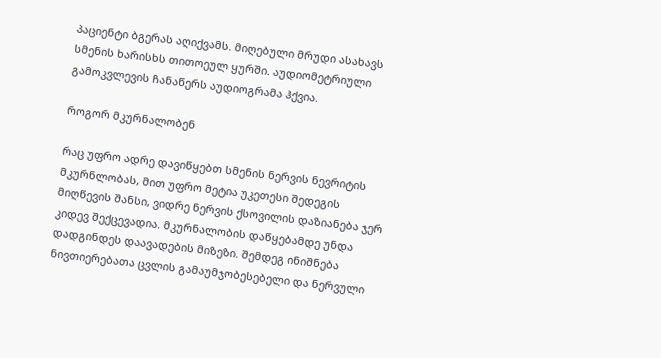პაციენტი ბგერას აღიქვამს. მიღებული მრუდი ასახავს სმენის ხარისხს თითოეულ ყურში. აუდიომეტრიული გამოკვლევის ჩანაწერს აუდიოგრამა ჰქვია.

როგორ მკურნალობენ

რაც უფრო ადრე დავიწყებთ სმენის ნერვის ნევრიტის მკურნლობას, მით უფრო მეტია უკეთესი შედეგის მიღწევის შანსი, ვიდრე ნერვის ქსოვილის დაზიანება ჯერ კიდევ შექცევადია. მკურნალობის დაწყებამდე უნდა დადგინდეს დაავადების მიზეზი. შემდეგ ინიშნება ნივთიერებათა ცვლის გამაუმჯობესებელი და ნერვული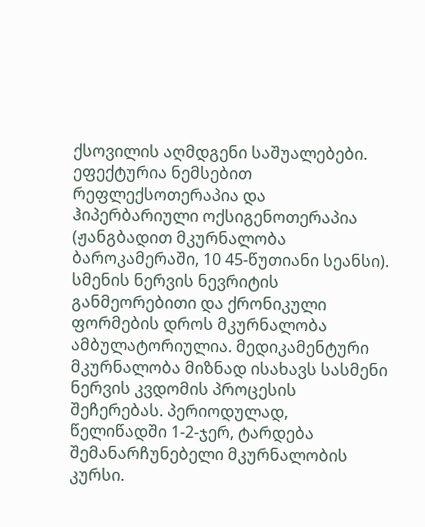ქსოვილის აღმდგენი საშუალებები. ეფექტურია ნემსებით რეფლექსოთერაპია და ჰიპერბარიული ოქსიგენოთერაპია (ჟანგბადით მკურნალობა ბაროკამერაში, 10 45-წუთიანი სეანსი). სმენის ნერვის ნევრიტის განმეორებითი და ქრონიკული ფორმების დროს მკურნალობა ამბულატორიულია. მედიკამენტური მკურნალობა მიზნად ისახავს სასმენი ნერვის კვდომის პროცესის შეჩერებას. პერიოდულად, წელიწადში 1-2-ჯერ, ტარდება შემანარჩუნებელი მკურნალობის კურსი.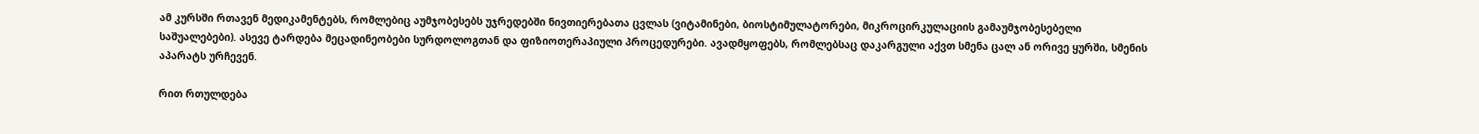ამ კურსში რთავენ მედიკამენტებს, რომლებიც აუმჯობესებს უჯრედებში ნივთიერებათა ცვლას (ვიტამინები, ბიოსტიმულატორები, მიკროცირკულაციის გამაუმჯობესებელი საშუალებები). ასევე ტარდება მეცადინეობები სურდოლოგთან და ფიზიოთერაპიული პროცედურები. ავადმყოფებს, რომლებსაც დაკარგული აქვთ სმენა ცალ ან ორივე ყურში, სმენის აპარატს ურჩევენ.

რით რთულდება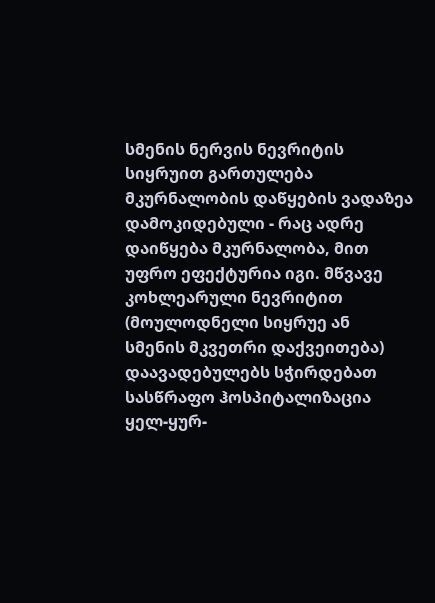სმენის ნერვის ნევრიტის სიყრუით გართულება მკურნალობის დაწყების ვადაზეა დამოკიდებული - რაც ადრე დაიწყება მკურნალობა, მით უფრო ეფექტურია იგი. მწვავე კოხლეარული ნევრიტით (მოულოდნელი სიყრუე ან სმენის მკვეთრი დაქვეითება) დაავადებულებს სჭირდებათ სასწრაფო ჰოსპიტალიზაცია ყელ-ყურ-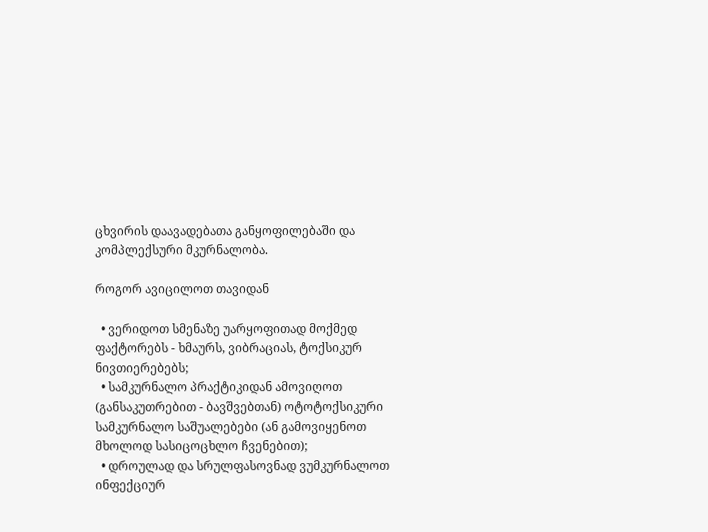ცხვირის დაავადებათა განყოფილებაში და კომპლექსური მკურნალობა.

როგორ ავიცილოთ თავიდან

  • ვერიდოთ სმენაზე უარყოფითად მოქმედ ფაქტორებს - ხმაურს, ვიბრაციას, ტოქსიკურ ნივთიერებებს;
  • სამკურნალო პრაქტიკიდან ამოვიღოთ (განსაკუთრებით - ბავშვებთან) ოტოტოქსიკური სამკურნალო საშუალებები (ან გამოვიყენოთ მხოლოდ სასიცოცხლო ჩვენებით);
  • დროულად და სრულფასოვნად ვუმკურნალოთ ინფექციურ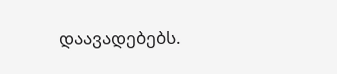დაავადებებს.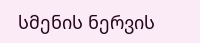სმენის ნერვის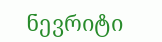ნევრიტი